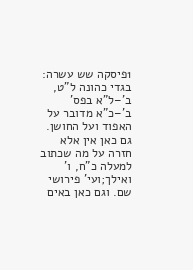1פיסקה שש עשרה: בגדי כהונה ל"ט, ב'–ל"א בפס' ב'–כ"א מדובר על האפוד ועל החושן. גם כאן אין אלא חזרה על מה שכתוב למעלה כ"ח, ו' ואילך;ועי' פירושי שם. וגם כאן באים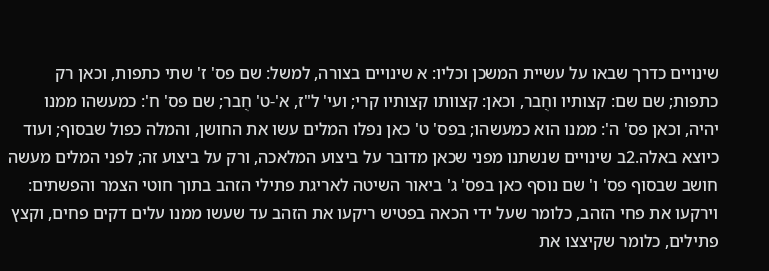שינויים כדרך שבאו על עשיית המשכן וכליו: א שינויים בצורה, למשל: שם פס' ז' שתי כתפות, וכאן רק כתפות; שם שם: קצותיו וחֻבר, וכאן: קצוותו קצותיו קרי; ועי' ל"ז, א'-ט' חֻבר; שם פס' ח': כמעשהו ממנו יהיה, וכאן פס' ה': ממנו הוא כמעשהו; בפס' ט' כאן נפלו המלים עשו את החושן, והמלה כפול שבסוף; ועוד כיוצא באלה.2ב שינויים שנשתנו מפני שכאן מדובר על ביצוע המלאכה, ורק על ביצוע זה; לפני המלים מעשה חושב שבסוף פס' ו' שם נוסף כאן בפס' ג' ביאור השיטה לאריגת פתילי הזהב בתוך חוטי הצמר והפשתים: וירקעו את פחי הזהב, כלומר שעל ידי הכאה בפטיש ריקעו את הזהב עד שעשו ממנו עלים דקים פחים, וקצץ פתילים, כלומר שקיצצו את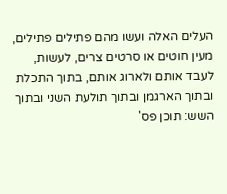העלים האלה ועשו מהם פתילים פתילים, מעין חוטים או סרטים צרים, לעשות, לעבד אותם ולארוג אותם, בתוך התכלת ובתוך הארגמן ובתוך תולעת השני ובתוך השש: תוכן פס'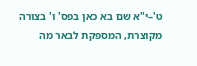ט'–י"א שם בא כאן בפס' ו' בצורה מקוצרת, המספקת לבאר מה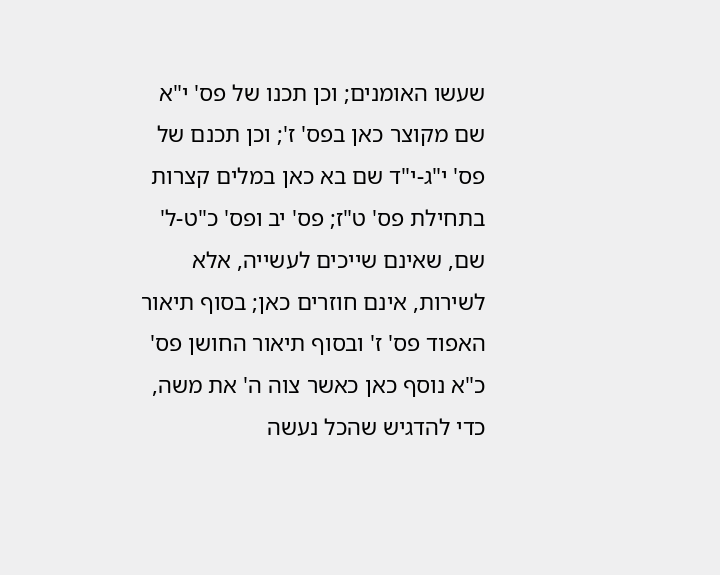שעשו האומנים; וכן תכנו של פס' י"א שם מקוצר כאן בפס' ז'; וכן תכנם של פס' י"ג-י"ד שם בא כאן במלים קצרות בתחילת פס' ט"ז; פס' יב ופס' כ"ט-ל' שם, שאינם שייכים לעשייה, אלא לשירות, אינם חוזרים כאן; בסוף תיאור האפוד פס' ז' ובסוף תיאור החושן פס' כ"א נוסף כאן כאשר צוה ה' את משה, כדי להדגיש שהכל נעשה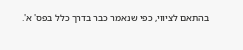בהתאם לציווי, כפי שנאמר כבר בדרך כלל בפס' א'.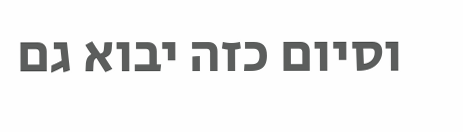וסיום כזה יבוא גם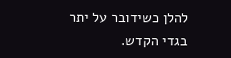להלן כשידובר על יתר בגדי הקדש.